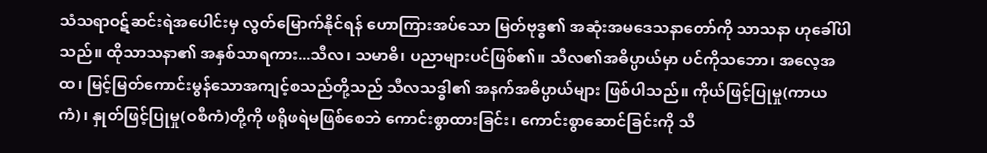သံသရာဝဋ်ဆင်းရဲအပေါင်းမှ လွတ်မြောက်နိုင်ရန် ဟောကြားအပ်သော မြတ်ဗုဒ္ဓ၏ အဆုံးအမဒေသနာတော်ကို သာသနာ ဟုခေါ်ပါသည်။ ထိုသာသနာ၏ အနှစ်သာရကား...သီလ၊ သမာဓိ၊ ပညာများပင်ဖြစ်၏။ သီလ၏အဓိပ္ပာယ်မှာ ပင်ကိုသဘော၊ အလေ့အထ၊ မြင့်မြတ်ကောင်းမွန်သောအကျင့်စသည်တို့သည် သီလသဒ္ဓါ၏ အနက်အဓိပ္ပာယ်များ ဖြစ်ပါသည်။ ကိုယ်ဖြင့်ပြုမှု(ကာယကံ)၊ နှုတ်ဖြင့်ပြုမှု(ဝစီကံ)တို့ကို ဖရိုဖရဲမဖြစ်စေဘဲ ကောင်းစွာထားခြင်း၊ ကောင်းစွာဆောင်ခြင်းကို သီ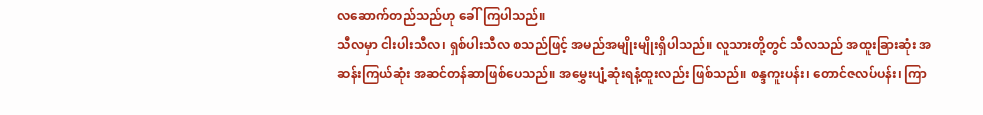လဆောက်တည်သည်ဟု ခေါ်ကြပါသည်။
သီလမှာ ငါးပါးသီလ၊ ရှစ်ပါးသီလ စသည်ဖြင့် အမည်အမျိုးမျိုးရှိပါသည်။ လူသားတို့တွင် သီလသည် အထူးခြားဆုံး အဆန်းကြယ်ဆုံး အဆင်တန်ဆာဖြစ်ပေသည်။ အမွှေးပျံ့ဆုံးရနံ့ထူးလည်း ဖြစ်သည်။ စန္ဒကူးပန်း၊ တောင်ဇလပ်ပန်း၊ ကြာ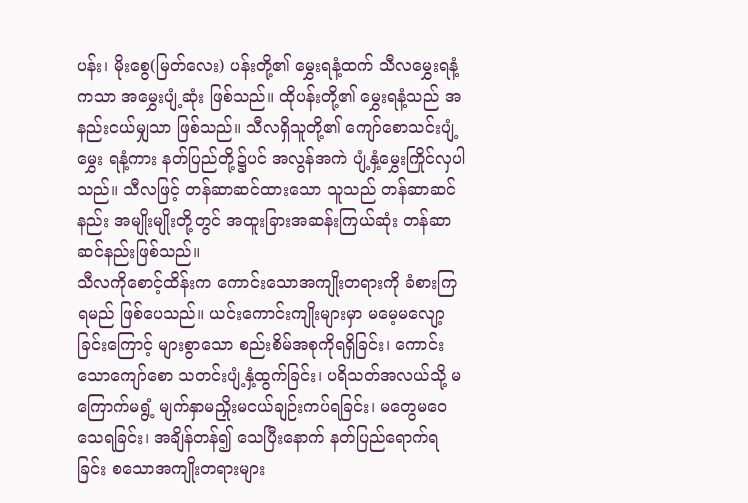ပန်း၊ မိုးစွေ(မြတ်လေး) ပန်းတို့၏ မွှေးရနံ့ထက် သီလမွှေးရနံ့ကသာ အမွှေးပျံ့ဆုံး ဖြစ်သည်။ ထိုပန်းတို့၏ မွှေးရနံ့သည် အနည်းငယ်မျှသာ ဖြစ်သည်။ သီလရှိသူတို့၏ ကျော်စောသင်းပျံ့မွှေး ရနံ့ကား နတ်ပြည်တို့၌ပင် အလွန်အကဲ ပျံ့နှံ့မွှေးကြိုင်လှပါသည်။ သီလဖြင့် တန်ဆာဆင်ထားသော သူသည် တန်ဆာဆင်နည်း အမျိုးမျိုးတို့တွင် အထူးခြားအဆန်းကြယ်ဆုံး တန်ဆာဆင်နည်းဖြစ်သည်။
သီလကိုစောင့်ထိန်းက ကောင်းသောအကျိုးတရားကို ခံစားကြရမည် ဖြစ်ပေသည်။ ယင်းကောင်းကျိုးများမှာ မမေ့မလျော့ခြင်းကြောင့် များစွာသော စည်းစိမ်အစုကိုရရှိခြင်း၊ ကောင်းသောကျော်စော သတင်းပျံ့နှံ့ထွက်ခြင်း၊ ပရိသတ်အလယ်သို့ မကြောက်မရွံ့ မျက်နှာမညှိုးမငယ်ချဉ်းကပ်ရခြင်း၊ မတွေမဝေသေရခြင်း၊ အချိန်တန်၍ သေပြီးနောက် နတ်ပြည်ရောက်ရခြင်း စသောအကျိုးတရားများ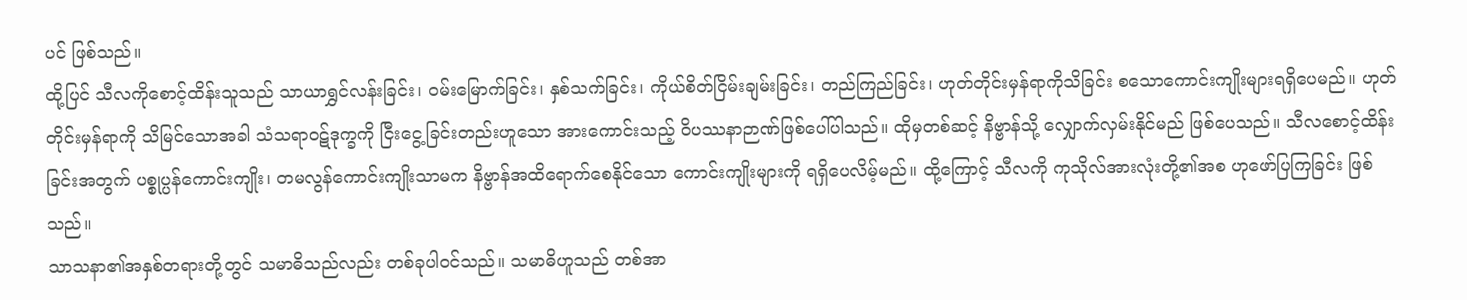ပင် ဖြစ်သည်။
ထို့ပြင် သီလကိုစောင့်ထိန်းသူသည် သာယာရွှင်လန်းခြင်း၊ ဝမ်းမြောက်ခြင်း၊ နှစ်သက်ခြင်း၊ ကိုယ်စိတ်ငြိမ်းချမ်းခြင်း၊ တည်ကြည်ခြင်း၊ ဟုတ်တိုင်းမှန်ရာကိုသိခြင်း စသောကောင်းကျိုးများရရှိပေမည်။ ဟုတ်တိုင်းမှန်ရာကို သိမြင်သောအခါ သံသရာဝဋ်ဒုက္ခကို ငြီးငွေ့ခြင်းတည်းဟူသော အားကောင်းသည့် ဝိပဿနာဉာဏ်ဖြစ်ပေါ်ပါသည်။ ထိုမှတစ်ဆင့် နိဗ္ဗာန်သို့ လျှောက်လှမ်းနိုင်မည် ဖြစ်ပေသည်။ သီလစောင့်ထိန်းခြင်းအတွက် ပစ္စုပ္ပန်ကောင်းကျိုး၊ တမလွန်ကောင်းကျိုးသာမက နိဗ္ဗာန်အထိရောက်စေနိုင်သော ကောင်းကျိုးများကို ရရှိပေလိမ့်မည်။ ထို့ကြောင့် သီလကို ကုသိုလ်အားလုံးတို့၏အစ ဟုဖော်ပြကြခြင်း ဖြစ်သည်။
သာသနာ၏အနှစ်တရားတို့တွင် သမာဓိသည်လည်း တစ်ခုပါဝင်သည်။ သမာဓိဟူသည် တစ်အာ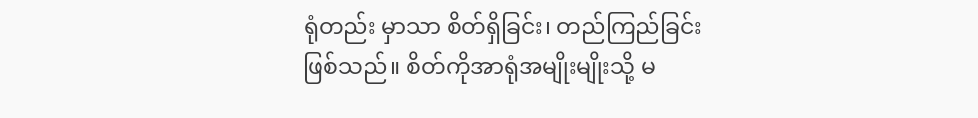ရုံတည်း မှာသာ စိတ်ရှိခြင်း၊ တည်ကြည်ခြင်းဖြစ်သည်။ စိတ်ကိုအာရုံအမျိုးမျိုးသို့ မ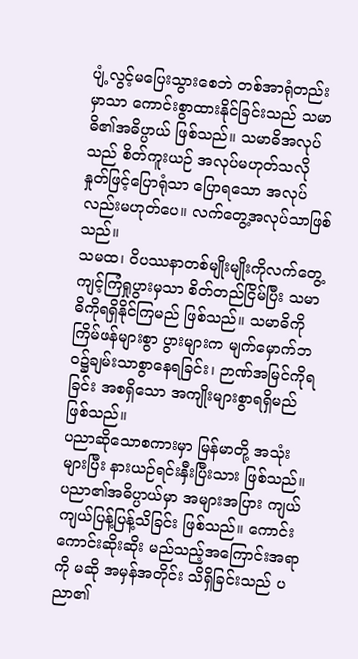ပျံ့လွင့်မပြေးသွားစေဘဲ တစ်အာရုံတည်း မှာသာ ကောင်းစွာထားနိုင်ခြင်းသည် သမာဓိ၏အဓိပ္ပာယ် ဖြစ်သည်။ သမာဓိအလုပ်သည် စိတ်ကူးယဉ် အလုပ်မဟုတ်သလို နှုတ်ဖြင့်ပြောရုံသာ ပြောရသော အလုပ်လည်းမဟုတ်ပေ။ လက်တွေ့အလုပ်သာဖြစ်သည်။
သမထ၊ ဝိပဿနာတစ်မျိုးမျိုးကိုလက်တွေ့ကျင့်ကြံရှုပွားမှသာ စိတ်တည်ငြိမ်ပြီး သမာဓိကိုရရှိနိုင်ကြမည် ဖြစ်သည်။ သမာဓိကိုကြိမ်ဖန်များစွာ ပွားများက မျက်မှောက်ဘဝ၌ချမ်းသာစွာနေရခြင်း၊ ဉာဏ်အမြင်ကိုရခြင်း အစရှိသော အကျိုးများစွာရရှိမည် ဖြစ်သည်။
ပညာဆိုသောစကားမှာ မြန်မာတို့ အသုံးများပြီး နားယဉ်ရင်းနှီးပြီးသား ဖြစ်သည်။ ပညာ၏အဓိပ္ပာယ်မှာ အများအပြား ကျယ်ကျယ်ပြန့်ပြန့်သိခြင်း ဖြစ်သည်။ ကောင်းကောင်းဆိုးဆိုး မည်သည့်အကြောင်းအရာကို မဆို အမှန်အတိုင်း သိရှိခြင်းသည် ပညာ၏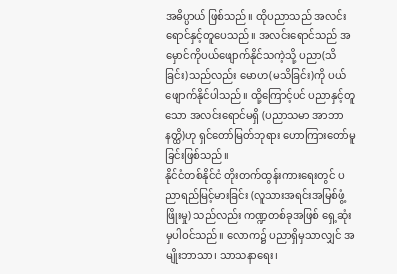အဓိပ္ပာယ် ဖြစ်သည်။ ထိုပညာသည် အလင်းရောင်နှင့်တူပေသည်။ အလင်းရောင်သည် အမှောင်ကိုပယ်ဖျောက်နိုင်သကဲ့သို့ ပညာ(သိခြင်း)သည်လည်း မောဟ(မသိခြင်း)ကို ပယ်ဖျောက်နိုင်ပါသည်။ ထို့ကြောင့်ပင် ပညာနှင့်တူသော အလင်းရောင်မရှိ (ပညာသမာ အာဘာနတ္ထိ)ဟု ရှင်တော်မြတ်ဘုရား ဟောကြားတော်မူခြင်းဖြစ်သည်။
နိုင်ငံတစ်နိုင်ငံ တိုးတက်ထွန်းကားရေးတွင် ပညာရည်မြင့်မားခြင်း (လူသားအရင်းအမြစ်ဖွံ့ဖြိုးမှု) သည်လည်း ကဏ္ဍတစ်ခုအဖြစ် ရှေ့ဆုံးမှပါဝင်သည်။ လောက၌ ပညာရှိမှသာလျှင် အမျိုးဘာသာ၊ သာသနာရေး၊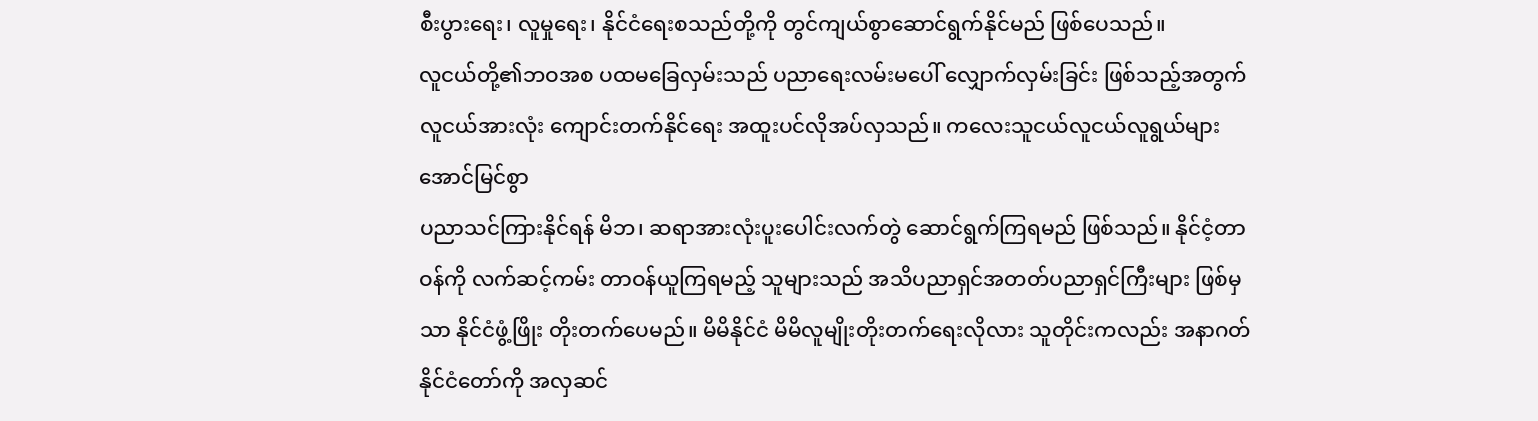စီးပွားရေး၊ လူမှုရေး၊ နိုင်ငံရေးစသည်တို့ကို တွင်ကျယ်စွာဆောင်ရွက်နိုင်မည် ဖြစ်ပေသည်။
လူငယ်တို့၏ဘဝအစ ပထမခြေလှမ်းသည် ပညာရေးလမ်းမပေါ် လျှောက်လှမ်းခြင်း ဖြစ်သည့်အတွက် လူငယ်အားလုံး ကျောင်းတက်နိုင်ရေး အထူးပင်လိုအပ်လှသည်။ ကလေးသူငယ်လူငယ်လူရွယ်များ အောင်မြင်စွာ
ပညာသင်ကြားနိုင်ရန် မိဘ၊ ဆရာအားလုံးပူးပေါင်းလက်တွဲ ဆောင်ရွက်ကြရမည် ဖြစ်သည်။ နိုင်ငံ့တာဝန်ကို လက်ဆင့်ကမ်း တာဝန်ယူကြရမည့် သူများသည် အသိပညာရှင်အတတ်ပညာရှင်ကြီးများ ဖြစ်မှသာ နိုင်ငံဖွံ့ဖြိုး တိုးတက်ပေမည်။ မိမိနိုင်ငံ မိမိလူမျိုးတိုးတက်ရေးလိုလား သူတိုင်းကလည်း အနာဂတ် နိုင်ငံတော်ကို အလှဆင်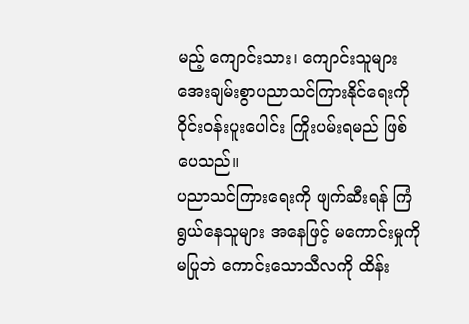မည့် ကျောင်းသား၊ ကျောင်းသူများ အေးချမ်းစွာပညာသင်ကြားနိုင်ရေးကို ဝိုင်းဝန်းပူးပေါင်း ကြိုးပမ်းရမည် ဖြစ်ပေသည်။
ပညာသင်ကြားရေးကို ဖျက်ဆီးရန် ကြံရွယ်နေသူများ အနေဖြင့် မကောင်းမှုကို မပြုဘဲ ကောင်းသောသီလကို ထိန်း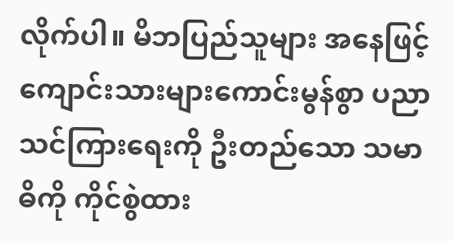လိုက်ပါ။ မိဘပြည်သူများ အနေဖြင့် ကျောင်းသားများကောင်းမွန်စွာ ပညာသင်ကြားရေးကို ဦးတည်သော သမာဓိကို ကိုင်စွဲထား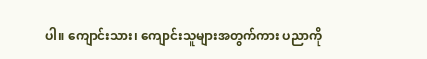ပါ။ ကျောင်းသား၊ ကျောင်းသူများအတွက်ကား ပညာကို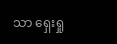သာ ရှေးရှု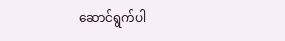ဆောင်ရွက်ပါ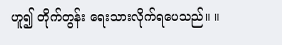ဟူ၍ တိုက်တွန်း ရေးသားလိုက်ရပေသည်။ ။